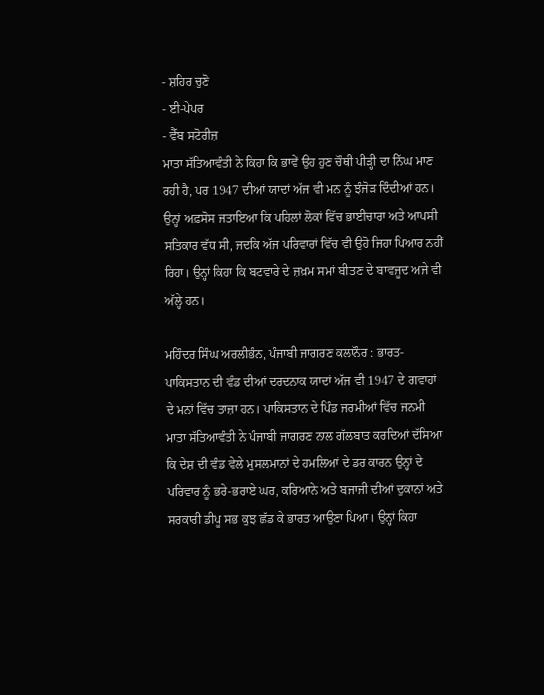- ਸ਼ਹਿਰ ਚੁਣੋ
- ਈ-ਪੇਪਰ
- ਵੈੱਬ ਸਟੋਰੀਜ਼
ਮਾਤਾ ਸੱਤਿਆਵੰਤੀ ਨੇ ਕਿਹਾ ਕਿ ਭਾਵੇਂ ਉਹ ਹੁਣ ਚੌਥੀ ਪੀੜ੍ਹੀ ਦਾ ਨਿੱਘ ਮਾਣ ਰਹੀ ਹੈ, ਪਰ 1947 ਦੀਆਂ ਯਾਦਾਂ ਅੱਜ ਵੀ ਮਨ ਨੂੰ ਝੰਜੋੜ ਦਿੰਦੀਆਂ ਹਨ। ਉਨ੍ਹਾਂ ਅਫ਼ਸੋਸ ਜਤਾਇਆ ਕਿ ਪਹਿਲਾਂ ਲੋਕਾਂ ਵਿੱਚ ਭਾਈਚਾਰਾ ਅਤੇ ਆਪਸੀ ਸਤਿਕਾਰ ਵੱਧ ਸੀ, ਜਦਕਿ ਅੱਜ ਪਰਿਵਾਰਾਂ ਵਿੱਚ ਵੀ ਉਹੋ ਜਿਹਾ ਪਿਆਰ ਨਹੀਂ ਰਿਹਾ। ਉਨ੍ਹਾਂ ਕਿਹਾ ਕਿ ਬਟਵਾਰੇ ਦੇ ਜ਼ਖ਼ਮ ਸਮਾਂ ਬੀਤਣ ਦੇ ਬਾਵਜੂਦ ਅਜੇ ਵੀ ਅੱਲ੍ਹੇ ਹਨ।

ਮਹਿੰਦਰ ਸਿੰਘ ਅਰਲੀਭੰਨ, ਪੰਜਾਬੀ ਜਾਗਰਣ ਕਲਾਨੌਰ : ਭਾਰਤ-ਪਾਕਿਸਤਾਨ ਦੀ ਵੰਡ ਦੀਆਂ ਦਰਦਨਾਕ ਯਾਦਾਂ ਅੱਜ ਵੀ 1947 ਦੇ ਗਵਾਹਾਂ ਦੇ ਮਨਾਂ ਵਿੱਚ ਤਾਜ਼ਾ ਹਨ। ਪਾਕਿਸਤਾਨ ਦੇ ਪਿੰਡ ਜਰਮੀਆਂ ਵਿੱਚ ਜਨਮੀ ਮਾਤਾ ਸੱਤਿਆਵੰਤੀ ਨੇ ਪੰਜਾਬੀ ਜਾਗਰਣ ਨਾਲ ਗੱਲਬਾਤ ਕਰਦਿਆਂ ਦੱਸਿਆ ਕਿ ਦੇਸ਼ ਦੀ ਵੰਡ ਵੇਲੇ ਮੁਸਲਮਾਨਾਂ ਦੇ ਹਮਲਿਆਂ ਦੇ ਡਰ ਕਾਰਨ ਉਨ੍ਹਾਂ ਦੇ ਪਰਿਵਾਰ ਨੂੰ ਭਰੇ-ਭਰਾਏ ਘਰ, ਕਰਿਆਨੇ ਅਤੇ ਬਜਾਜੀ ਦੀਆਂ ਦੁਕਾਨਾਂ ਅਤੇ ਸਰਕਾਰੀ ਡੀਪੂ ਸਭ ਕੁਝ ਛੱਡ ਕੇ ਭਾਰਤ ਆਉਣਾ ਪਿਆ। ਉਨ੍ਹਾਂ ਕਿਹਾ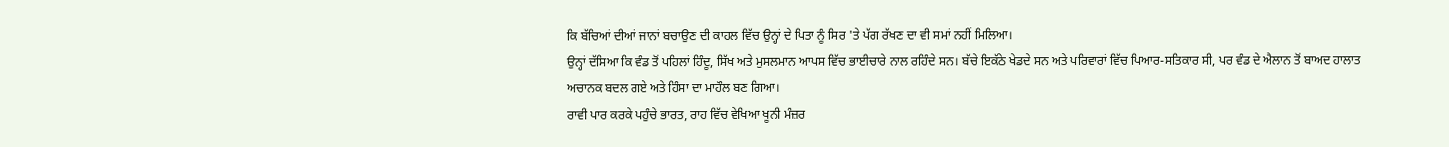ਕਿ ਬੱਚਿਆਂ ਦੀਆਂ ਜਾਨਾਂ ਬਚਾਉਣ ਦੀ ਕਾਹਲ ਵਿੱਚ ਉਨ੍ਹਾਂ ਦੇ ਪਿਤਾ ਨੂੰ ਸਿਰ 'ਤੇ ਪੱਗ ਰੱਖਣ ਦਾ ਵੀ ਸਮਾਂ ਨਹੀਂ ਮਿਲਿਆ।
ਉਨ੍ਹਾਂ ਦੱਸਿਆ ਕਿ ਵੰਡ ਤੋਂ ਪਹਿਲਾਂ ਹਿੰਦੂ, ਸਿੱਖ ਅਤੇ ਮੁਸਲਮਾਨ ਆਪਸ ਵਿੱਚ ਭਾਈਚਾਰੇ ਨਾਲ ਰਹਿੰਦੇ ਸਨ। ਬੱਚੇ ਇਕੱਠੇ ਖੇਡਦੇ ਸਨ ਅਤੇ ਪਰਿਵਾਰਾਂ ਵਿੱਚ ਪਿਆਰ-ਸਤਿਕਾਰ ਸੀ, ਪਰ ਵੰਡ ਦੇ ਐਲਾਨ ਤੋਂ ਬਾਅਦ ਹਾਲਾਤ ਅਚਾਨਕ ਬਦਲ ਗਏ ਅਤੇ ਹਿੰਸਾ ਦਾ ਮਾਹੌਲ ਬਣ ਗਿਆ।
ਰਾਵੀ ਪਾਰ ਕਰਕੇ ਪਹੁੰਚੇ ਭਾਰਤ, ਰਾਹ ਵਿੱਚ ਵੇਖਿਆ ਖੂਨੀ ਮੰਜ਼ਰ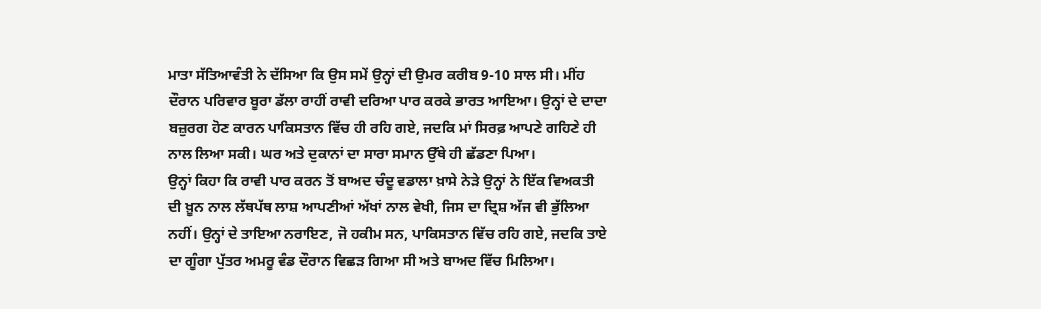ਮਾਤਾ ਸੱਤਿਆਵੰਤੀ ਨੇ ਦੱਸਿਆ ਕਿ ਉਸ ਸਮੇਂ ਉਨ੍ਹਾਂ ਦੀ ਉਮਰ ਕਰੀਬ 9-10 ਸਾਲ ਸੀ। ਮੀਂਹ ਦੌਰਾਨ ਪਰਿਵਾਰ ਬੂਰਾ ਡੱਲਾ ਰਾਹੀਂ ਰਾਵੀ ਦਰਿਆ ਪਾਰ ਕਰਕੇ ਭਾਰਤ ਆਇਆ। ਉਨ੍ਹਾਂ ਦੇ ਦਾਦਾ ਬਜ਼ੁਰਗ ਹੋਣ ਕਾਰਨ ਪਾਕਿਸਤਾਨ ਵਿੱਚ ਹੀ ਰਹਿ ਗਏ, ਜਦਕਿ ਮਾਂ ਸਿਰਫ਼ ਆਪਣੇ ਗਹਿਣੇ ਹੀ ਨਾਲ ਲਿਆ ਸਕੀ। ਘਰ ਅਤੇ ਦੁਕਾਨਾਂ ਦਾ ਸਾਰਾ ਸਮਾਨ ਉੱਥੇ ਹੀ ਛੱਡਣਾ ਪਿਆ।
ਉਨ੍ਹਾਂ ਕਿਹਾ ਕਿ ਰਾਵੀ ਪਾਰ ਕਰਨ ਤੋਂ ਬਾਅਦ ਚੰਦੂ ਵਡਾਲਾ ਖ਼ਾਸੇ ਨੇੜੇ ਉਨ੍ਹਾਂ ਨੇ ਇੱਕ ਵਿਅਕਤੀ ਦੀ ਖ਼ੂਨ ਨਾਲ ਲੱਥਪੱਥ ਲਾਸ਼ ਆਪਣੀਆਂ ਅੱਖਾਂ ਨਾਲ ਵੇਖੀ, ਜਿਸ ਦਾ ਦ੍ਰਿਸ਼ ਅੱਜ ਵੀ ਭੁੱਲਿਆ ਨਹੀਂ। ਉਨ੍ਹਾਂ ਦੇ ਤਾਇਆ ਨਰਾਇਣ, ਜੋ ਹਕੀਮ ਸਨ, ਪਾਕਿਸਤਾਨ ਵਿੱਚ ਰਹਿ ਗਏ, ਜਦਕਿ ਤਾਏ ਦਾ ਗੂੰਗਾ ਪੁੱਤਰ ਅਮਰੂ ਵੰਡ ਦੌਰਾਨ ਵਿਛੜ ਗਿਆ ਸੀ ਅਤੇ ਬਾਅਦ ਵਿੱਚ ਮਿਲਿਆ।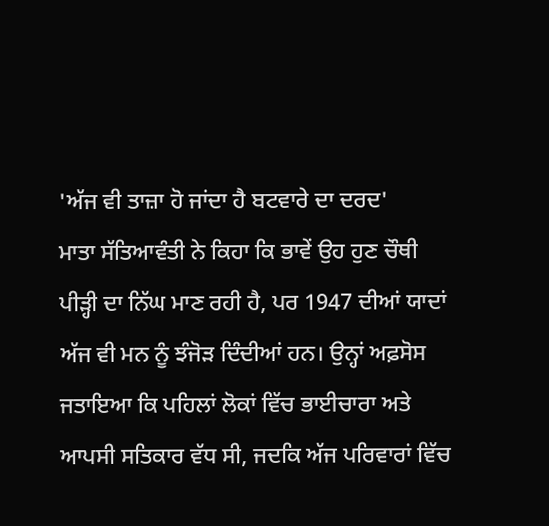'ਅੱਜ ਵੀ ਤਾਜ਼ਾ ਹੋ ਜਾਂਦਾ ਹੈ ਬਟਵਾਰੇ ਦਾ ਦਰਦ'
ਮਾਤਾ ਸੱਤਿਆਵੰਤੀ ਨੇ ਕਿਹਾ ਕਿ ਭਾਵੇਂ ਉਹ ਹੁਣ ਚੌਥੀ ਪੀੜ੍ਹੀ ਦਾ ਨਿੱਘ ਮਾਣ ਰਹੀ ਹੈ, ਪਰ 1947 ਦੀਆਂ ਯਾਦਾਂ ਅੱਜ ਵੀ ਮਨ ਨੂੰ ਝੰਜੋੜ ਦਿੰਦੀਆਂ ਹਨ। ਉਨ੍ਹਾਂ ਅਫ਼ਸੋਸ ਜਤਾਇਆ ਕਿ ਪਹਿਲਾਂ ਲੋਕਾਂ ਵਿੱਚ ਭਾਈਚਾਰਾ ਅਤੇ ਆਪਸੀ ਸਤਿਕਾਰ ਵੱਧ ਸੀ, ਜਦਕਿ ਅੱਜ ਪਰਿਵਾਰਾਂ ਵਿੱਚ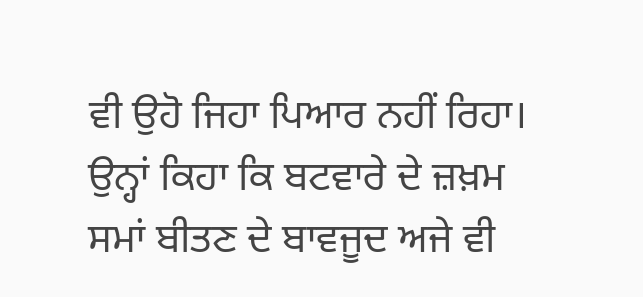ਵੀ ਉਹੋ ਜਿਹਾ ਪਿਆਰ ਨਹੀਂ ਰਿਹਾ। ਉਨ੍ਹਾਂ ਕਿਹਾ ਕਿ ਬਟਵਾਰੇ ਦੇ ਜ਼ਖ਼ਮ ਸਮਾਂ ਬੀਤਣ ਦੇ ਬਾਵਜੂਦ ਅਜੇ ਵੀ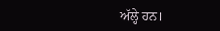ਅੱਲ੍ਹੇ ਹਨ।